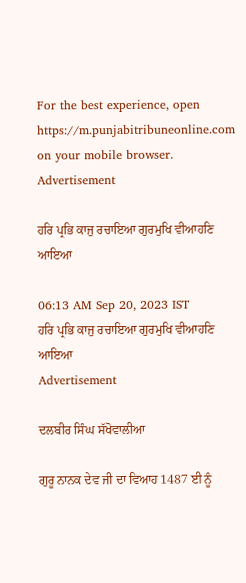For the best experience, open
https://m.punjabitribuneonline.com
on your mobile browser.
Advertisement

ਹਰਿ ਪ੍ਰਭਿ ਕਾਜੁ ਰਚਾਇਆ ਗੁਰਮੁਖਿ ਵੀਆਹਣਿ ਆਇਆ

06:13 AM Sep 20, 2023 IST
ਹਰਿ ਪ੍ਰਭਿ ਕਾਜੁ ਰਚਾਇਆ ਗੁਰਮੁਖਿ ਵੀਆਹਣਿ ਆਇਆ
Advertisement

ਦਲਬੀਰ ਸਿੰਘ ਸੱਖੋਵਾਲੀਆ

ਗੁਰੂ ਨਾਨਕ ਦੇਵ ਜੀ ਦਾ ਵਿਆਹ 1487 ਈ ਨੂੰ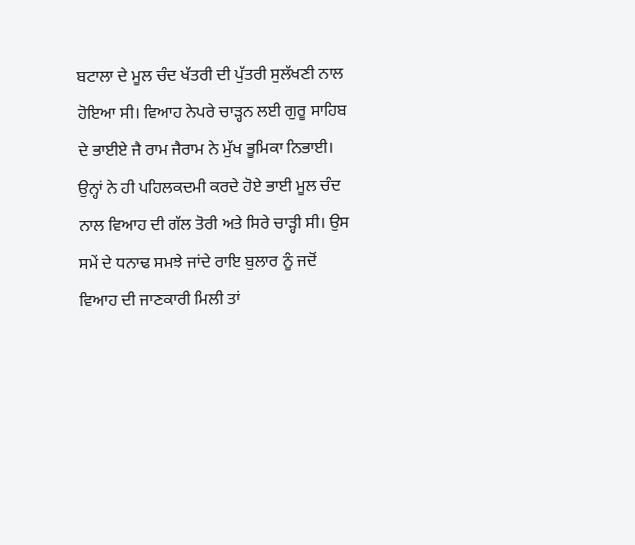ਬਟਾਲਾ ਦੇ ਮੂਲ ਚੰਦ ਖੱਤਰੀ ਦੀ ਪੁੱਤਰੀ ਸੁਲੱਖਣੀ ਨਾਲ ਹੋਇਆ ਸੀ। ਵਿਆਹ ਨੇਪਰੇ ਚਾੜ੍ਹਨ ਲਈ ਗੁਰੂ ਸਾਹਿਬ ਦੇ ਭਾਈਏ ਜੈ ਰਾਮ ਜੈਰਾਮ ਨੇ ਮੁੱਖ ਭੂਮਿਕਾ ਨਿਭਾਈ। ਉਨ੍ਹਾਂ ਨੇ ਹੀ ਪਹਿਲਕਦਮੀ ਕਰਦੇ ਹੋਏ ਭਾਈ ਮੂਲ ਚੰਦ ਨਾਲ ਵਿਆਹ ਦੀ ਗੱਲ ਤੋਰੀ ਅਤੇ ਸਿਰੇ ਚਾੜ੍ਹੀ ਸੀ। ਉਸ ਸਮੇਂ ਦੇ ਧਨਾਢ ਸਮਝੇ ਜਾਂਦੇ ਰਾਇ ਬੁਲਾਰ ਨੂੰ ਜਦੋਂ ਵਿਆਹ ਦੀ ਜਾਣਕਾਰੀ ਮਿਲੀ ਤਾਂ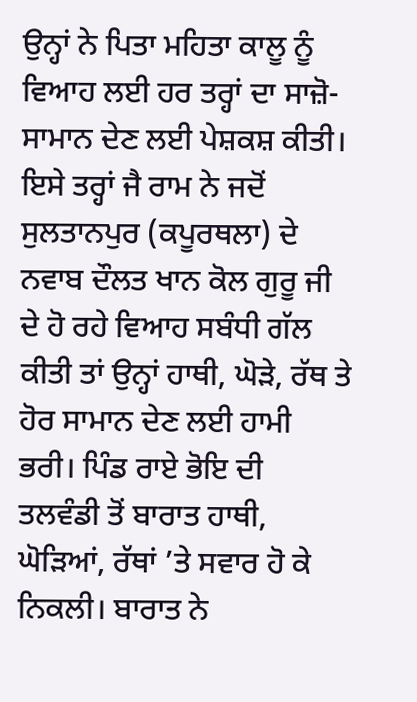ਉਨ੍ਹਾਂ ਨੇ ਪਿਤਾ ਮਹਿਤਾ ਕਾਲੂ ਨੂੰ ਵਿਆਹ ਲਈ ਹਰ ਤਰ੍ਹਾਂ ਦਾ ਸਾਜ਼ੋ-ਸਾਮਾਨ ਦੇਣ ਲਈ ਪੇਸ਼ਕਸ਼ ਕੀਤੀ। ਇਸੇ ਤਰ੍ਹਾਂ ਜੈ ਰਾਮ ਨੇ ਜਦੋਂ ਸੁਲਤਾਨਪੁਰ (ਕਪੂਰਥਲਾ) ਦੇ ਨਵਾਬ ਦੌਲਤ ਖਾਨ ਕੋਲ ਗੁਰੂ ਜੀ ਦੇ ਹੋ ਰਹੇ ਵਿਆਹ ਸਬੰਧੀ ਗੱਲ ਕੀਤੀ ਤਾਂ ਉਨ੍ਹਾਂ ਹਾਥੀ, ਘੋੜੇ, ਰੱਥ ਤੇ ਹੋਰ ਸਾਮਾਨ ਦੇਣ ਲਈ ਹਾਮੀ ਭਰੀ। ਪਿੰਡ ਰਾਏ ਭੋਇ ਦੀ ਤਲਵੰਡੀ ਤੋਂ ਬਾਰਾਤ ਹਾਥੀ, ਘੋੜਿਆਂ, ਰੱਥਾਂ ’ਤੇ ਸਵਾਰ ਹੋ ਕੇ ਨਿਕਲੀ। ਬਾਰਾਤ ਨੇ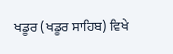ਖਡੂਰ (ਖਡੂਰ ਸਾਹਿਬ) ਵਿਖੇ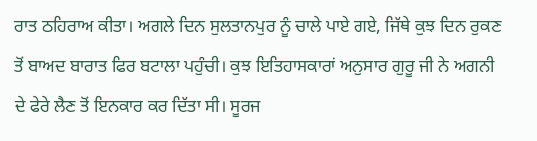ਰਾਤ ਠਹਿਰਾਅ ਕੀਤਾ। ਅਗਲੇ ਦਿਨ ਸੁਲਤਾਨਪੁਰ ਨੂੰ ਚਾਲੇ ਪਾਏ ਗਏ, ਜਿੱਥੇ ਕੁਝ ਦਿਨ ਰੁਕਣ ਤੋਂ ਬਾਅਦ ਬਾਰਾਤ ਫਿਰ ਬਟਾਲਾ ਪਹੁੰਚੀ। ਕੁਝ ਇਤਿਹਾਸਕਾਰਾਂ ਅਨੁਸਾਰ ਗੁਰੂ ਜੀ ਨੇ ਅਗਨੀ ਦੇ ਫੇਰੇ ਲੈਣ ਤੋਂ ਇਨਕਾਰ ਕਰ ਦਿੱਤਾ ਸੀ। ਸੂਰਜ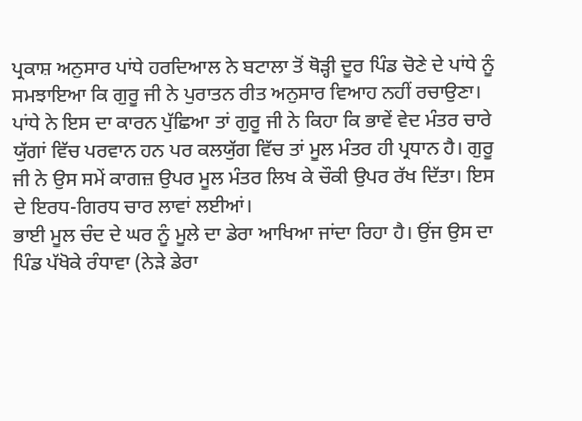ਪ੍ਰਕਾਸ਼ ਅਨੁਸਾਰ ਪਾਂਧੇ ਹਰਦਿਆਲ ਨੇ ਬਟਾਲਾ ਤੋਂ ਥੋੜ੍ਹੀ ਦੂਰ ਪਿੰਡ ਚੋਣੇ ਦੇ ਪਾਂਧੇ ਨੂੰ ਸਮਝਾਇਆ ਕਿ ਗੁਰੂ ਜੀ ਨੇ ਪੁਰਾਤਨ ਰੀਤ ਅਨੁਸਾਰ ਵਿਆਹ ਨਹੀਂ ਰਚਾਉਣਾ। ਪਾਂਧੇ ਨੇ ਇਸ ਦਾ ਕਾਰਨ ਪੁੱਛਿਆ ਤਾਂ ਗੁਰੂ ਜੀ ਨੇ ਕਿਹਾ ਕਿ ਭਾਵੇਂ ਵੇਦ ਮੰਤਰ ਚਾਰੇ ਯੁੱਗਾਂ ਵਿੱਚ ਪਰਵਾਨ ਹਨ ਪਰ ਕਲਯੁੱਗ ਵਿੱਚ ਤਾਂ ਮੂਲ ਮੰਤਰ ਹੀ ਪ੍ਰਧਾਨ ਹੈ। ਗੁਰੂ ਜੀ ਨੇ ਉਸ ਸਮੇਂ ਕਾਗਜ਼ ਉਪਰ ਮੂਲ ਮੰਤਰ ਲਿਖ ਕੇ ਚੌਕੀ ਉਪਰ ਰੱਖ ਦਿੱਤਾ। ਇਸ ਦੇ ਇਰਧ-ਗਿਰਧ ਚਾਰ ਲਾਵਾਂ ਲਈਆਂ।
ਭਾਈ ਮੂਲ ਚੰਦ ਦੇ ਘਰ ਨੂੰ ਮੂਲੇ ਦਾ ਡੇਰਾ ਆਖਿਆ ਜਾਂਦਾ ਰਿਹਾ ਹੈ। ਉਂਜ ਉਸ ਦਾ ਪਿੰਡ ਪੱਖੋਕੇ ਰੰਧਾਵਾ (ਨੇੜੇ ਡੇਰਾ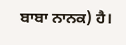ਬਾਬਾ ਨਾਨਕ) ਹੈ।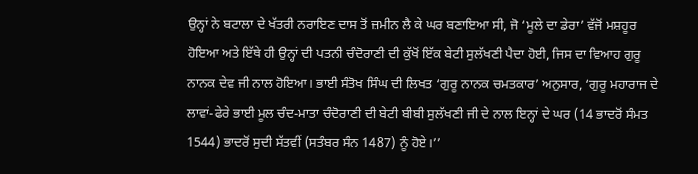ਉਨ੍ਹਾਂ ਨੇ ਬਟਾਲਾ ਦੇ ਖੱਤਰੀ ਨਰਾਇਣ ਦਾਸ ਤੋਂ ਜ਼ਮੀਨ ਲੈ ਕੇ ਘਰ ਬਣਾਇਆ ਸੀ, ਜੋ ‘ਮੂਲੇ ਦਾ ਡੇਰਾ’ ਵੱਜੋਂ ਮਸ਼ਹੂਰ ਹੋਇਆ ਅਤੇ ਇੱਥੇ ਹੀ ਉਨ੍ਹਾਂ ਦੀ ਪਤਨੀ ਚੰਦੋਰਾਣੀ ਦੀ ਕੁੱਖੋਂ ਇੱਕ ਬੇਟੀ ਸੁਲੱਖਣੀ ਪੈਦਾ ਹੋਈ, ਜਿਸ ਦਾ ਵਿਆਹ ਗੁਰੂ ਨਾਨਕ ਦੇਵ ਜੀ ਨਾਲ ਹੋਇਆ। ਭਾਈ ਸੰਤੋਖ ਸਿੰਘ ਦੀ ਲਿਖਤ ‘ਗੁਰੂ ਨਾਨਕ ਚਮਤਕਾਰ’ ਅਨੁਸਾਰ, ‘ਗੁਰੂ ਮਹਾਰਾਜ ਦੇ ਲਾਵਾਂ-ਫੇਰੇ ਭਾਈ ਮੂਲ ਚੰਦ-ਮਾਤਾ ਚੰਦੋਰਾਣੀ ਦੀ ਬੇਟੀ ਬੀਬੀ ਸੁਲੱਖਣੀ ਜੀ ਦੇ ਨਾਲ ਇਨ੍ਹਾਂ ਦੇ ਘਰ (14 ਭਾਦਰੋਂ ਸੰਮਤ 1544) ਭਾਦਰੋਂ ਸੁਦੀ ਸੱਤਵੀਂ (ਸਤੰਬਰ ਸੰਨ 1487) ਨੂੰ ਹੋਏ।’’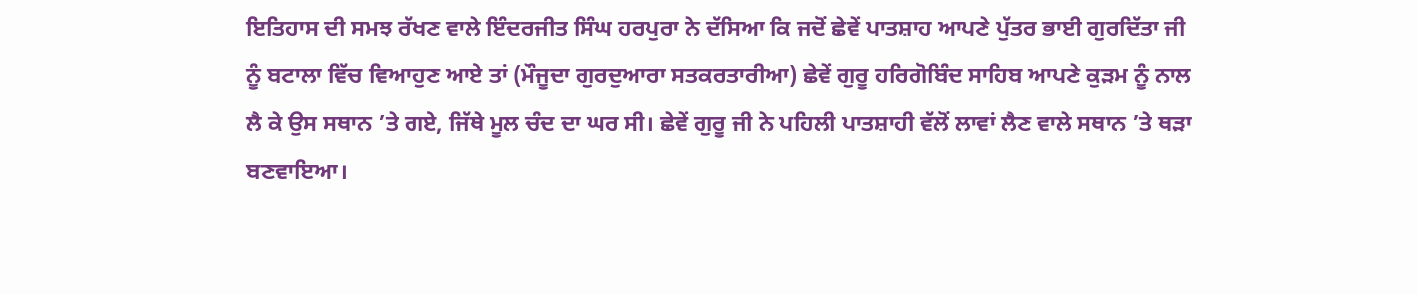ਇਤਿਹਾਸ ਦੀ ਸਮਝ ਰੱਖਣ ਵਾਲੇ ਇੰਦਰਜੀਤ ਸਿੰਘ ਹਰਪੁਰਾ ਨੇ ਦੱਸਿਆ ਕਿ ਜਦੋਂ ਛੇਵੇਂ ਪਾਤਸ਼ਾਹ ਆਪਣੇ ਪੁੱਤਰ ਭਾਈ ਗੁਰਦਿੱਤਾ ਜੀ ਨੂੰ ਬਟਾਲਾ ਵਿੱਚ ਵਿਆਹੁਣ ਆਏ ਤਾਂ (ਮੌਜੂਦਾ ਗੁਰਦੁਆਰਾ ਸਤਕਰਤਾਰੀਆ) ਛੇਵੇਂ ਗੁਰੂ ਹਰਿਗੋਬਿੰਦ ਸਾਹਿਬ ਆਪਣੇ ਕੁੜਮ ਨੂੰ ਨਾਲ ਲੈ ਕੇ ਉਸ ਸਥਾਨ ’ਤੇ ਗਏ, ਜਿੱਥੇ ਮੂਲ ਚੰਦ ਦਾ ਘਰ ਸੀ। ਛੇਵੇਂ ਗੁਰੂ ਜੀ ਨੇ ਪਹਿਲੀ ਪਾਤਸ਼ਾਹੀ ਵੱਲੋਂ ਲਾਵਾਂ ਲੈਣ ਵਾਲੇ ਸਥਾਨ ’ਤੇ ਥੜਾ ਬਣਵਾਇਆ।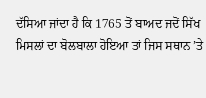ਦੱਸਿਆ ਜਾਂਦਾ ਹੈ ਕਿ 1765 ਤੋਂ ਬਾਅਦ ਜਦੋਂ ਸਿੱਖ ਮਿਸਲਾਂ ਦਾ ਬੋਲਬਾਲਾ ਹੋਇਆ ਤਾਂ ਜਿਸ ਸਥਾਨ ’ਤੇ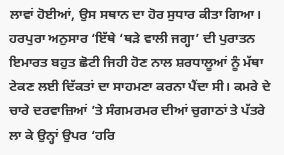ਲਾਵਾਂ ਹੋਈਆਂ, ਉਸ ਸਥਾਨ ਦਾ ਹੋਰ ਸੁਧਾਰ ਕੀਤਾ ਗਿਆ। ਹਰਪੁਰਾ ਅਨੁਸਾਰ ‘ਇੱਥੇ ‘ਥੜੇ ਵਾਲੀ ਜਗ੍ਹਾ’ ਦੀ ਪੁਰਾਤਨ ਇਮਾਰਤ ਬਹੁਤ ਛੋਟੀ ਜਿਹੀ ਹੋਣ ਨਾਲ ਸ਼ਰਧਾਲੂਆਂ ਨੂੰ ਮੱਥਾ ਟੇਕਣ ਲਈ ਦਿੱਕਤਾਂ ਦਾ ਸਾਹਮਣਾ ਕਰਨਾ ਪੈਂਦਾ ਸੀ। ਕਮਰੇ ਦੇ ਚਾਰੇ ਦਰਵਾਜ਼ਿਆਂ ’ਤੇ ਸੰਗਮਰਮਰ ਦੀਆਂ ਚੁਗਾਠਾਂ ਤੇ ਪੱਤਰੇ ਲਾ ਕੇ ਉਨ੍ਹਾਂ ਉਪਰ ‘ਹਰਿ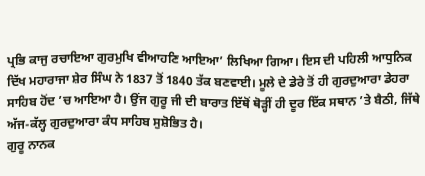ਪ੍ਰਭਿ ਕਾਜੁ ਰਚਾਇਆ ਗੁਰਮੁਖਿ ਵੀਆਹਣਿ ਆਇਆ’ ਲਿਖਿਆ ਗਿਆ। ਇਸ ਦੀ ਪਹਿਲੀ ਆਧੁਨਿਕ ਦਿੱਖ ਮਹਾਰਾਜਾ ਸ਼ੇਰ ਸਿੰਘ ਨੇ 1837 ਤੋਂ 1840 ਤੱਕ ਬਣਵਾਈ। ਮੂਲੇ ਦੇ ਡੇਰੇ ਤੋਂ ਹੀ ਗੁਰਦੁਆਰਾ ਡੇਹਰਾ ਸਾਹਿਬ ਹੋਂਦ ’ਚ ਆਇਆ ਹੈ। ਉਂਜ ਗੁਰੂ ਜੀ ਦੀ ਬਾਰਾਤ ਇੱਥੋਂ ਥੋੜ੍ਹੀਂ ਹੀ ਦੂਰ ਇੱਕ ਸਥਾਨ ’ਤੇ ਬੈਠੀ, ਜਿੱਥੇ ਅੱਜ-ਕੱਲ੍ਹ ਗੁਰਦੁਆਰਾ ਕੰਧ ਸਾਹਿਬ ਸੁਸ਼ੋਭਿਤ ਹੈ।
ਗੁਰੂ ਨਾਨਕ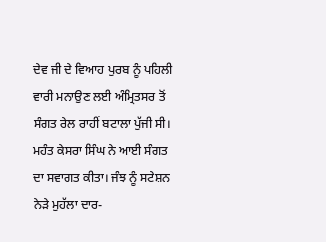ਦੇਵ ਜੀ ਦੇ ਵਿਆਹ ਪੁਰਬ ਨੂੰ ਪਹਿਲੀ ਵਾਰੀ ਮਨਾਉਣ ਲਈ ਅੰਮ੍ਰਿਤਸਰ ਤੋਂ ਸੰਗਤ ਰੇਲ ਰਾਹੀਂ ਬਟਾਲਾ ਪੁੱਜੀ ਸੀ। ਮਹੰਤ ਕੇਸਰਾ ਸਿੰਘ ਨੇ ਆਈ ਸੰਗਤ ਦਾ ਸਵਾਗਤ ਕੀਤਾ। ਜੰਝ ਨੂੰ ਸਟੇਸ਼ਨ ਨੇੜੇ ਮੁਹੱਲਾ ਦਾਰ-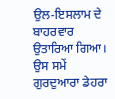ਉਲ-ਇਸਲਾਮ ਦੇ ਬਾਹਰਵਾਰ ਉਤਾਰਿਆ ਗਿਆ। ਉਸ ਸਮੇਂ ਗੁਰਦੁਆਰਾ ਡੇਹਰਾ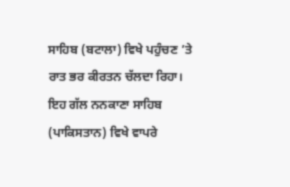ਸਾਹਿਬ (ਬਟਾਲਾ) ਵਿਖੇ ਪਹੁੰਚਣ ’ਤੇ ਰਾਤ ਭਰ ਕੀਰਤਨ ਚੱਲਦਾ ਰਿਹਾ। ਇਹ ਗੱਲ ਨਨਕਾਣਾ ਸਾਹਿਬ (ਪਾਕਿਸਤਾਨ) ਵਿਖੇ ਵਾਪਰੇ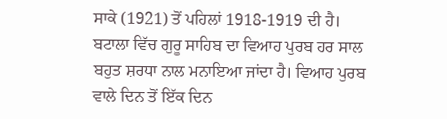ਸਾਕੇ (1921) ਤੋਂ ਪਹਿਲਾਂ 1918-1919 ਦੀ ਹੈ।
ਬਟਾਲਾ ਵਿੱਚ ਗੁਰੂ ਸਾਹਿਬ ਦਾ ਵਿਆਹ ਪੁਰਬ ਹਰ ਸਾਲ ਬਹੁਤ ਸ਼ਰਧਾ ਨਾਲ ਮਨਾਇਆ ਜਾਂਦਾ ਹੈ। ਵਿਆਹ ਪੁਰਬ ਵਾਲੇ ਦਿਨ ਤੋਂ ਇੱਕ ਦਿਨ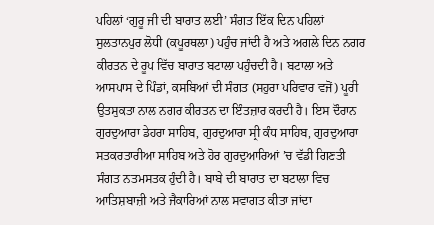ਪਹਿਲਾਂ ‘ਗੁਰੂ ਜੀ ਦੀ ਬਾਰਾਤ ਲਈ’ ਸੰਗਤ ਇੱਕ ਦਿਨ ਪਹਿਲਾਂ ਸੁਲਤਾਨਪੁਰ ਲੋਧੀ (ਕਪੂਰਥਲਾ) ਪਹੁੰਚ ਜਾਂਦੀ ਹੈ ਅਤੇ ਅਗਲੇ ਦਿਨ ਨਗਰ ਕੀਰਤਨ ਦੇ ਰੂਪ ਵਿੱਚ ਬਾਰਾਤ ਬਟਾਲਾ ਪਹੁੰਚਦੀ ਹੈ। ਬਟਾਲਾ ਅਤੇ ਆਸਪਾਸ ਦੇ ਪਿੰਡਾਂ, ਕਸਬਿਆਂ ਦੀ ਸੰਗਤ (ਸਹੁਰਾ ਪਰਿਵਾਰ ਵਜੋਂ) ਪੂਰੀ ਉਤਸੁਕਤਾ ਨਾਲ ਨਗਰ ਕੀਰਤਨ ਦਾ ਇੰਤਜ਼ਾਰ ਕਰਦੀ ਹੈ। ਇਸ ਦੌਰਾਨ ਗੁਰਦੁਆਰਾ ਡੇਹਰਾ ਸਾਹਿਬ, ਗੁਰਦੁਆਰਾ ਸ੍ਰੀ ਕੰਧ ਸਾਹਿਬ, ਗੁਰਦੁਆਰਾ ਸਤਕਰਤਾਰੀਆ ਸਾਹਿਬ ਅਤੇ ਹੋਰ ਗੁਰਦੁਆਰਿਆਂ ’ਚ ਵੱਡੀ ਗਿਣਤੀ ਸੰਗਤ ਨਤਮਸਤਕ ਹੁੰਦੀ ਹੈ। ਬਾਬੇ ਦੀ ਬਾਰਾਤ ਦਾ ਬਟਾਲਾ ਵਿਚ ਆਤਿਸ਼ਬਾਜ਼ੀ ਅਤੇ ਜੈਕਾਰਿਆਂ ਨਾਲ ਸਵਾਗਤ ਕੀਤਾ ਜਾਂਦਾ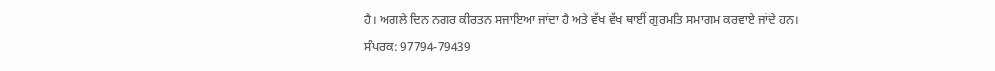ਹੈ। ਅਗਲੇ ਦਿਨ ਨਗਰ ਕੀਰਤਨ ਸਜਾਇਆ ਜਾਂਦਾ ਹੈ ਅਤੇ ਵੱਖ ਵੱਖ ਥਾਈਂ ਗੁਰਮਤਿ ਸਮਾਗਮ ਕਰਵਾਏ ਜਾਂਦੇ ਹਨ।
ਸੰਪਰਕ: 97794-79439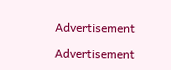Advertisement

Advertisement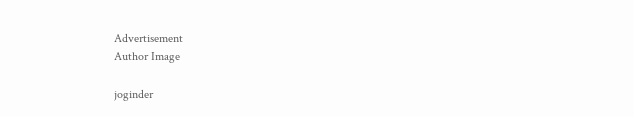Advertisement
Author Image

joginder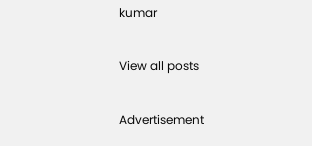kumar

View all posts

Advertisement